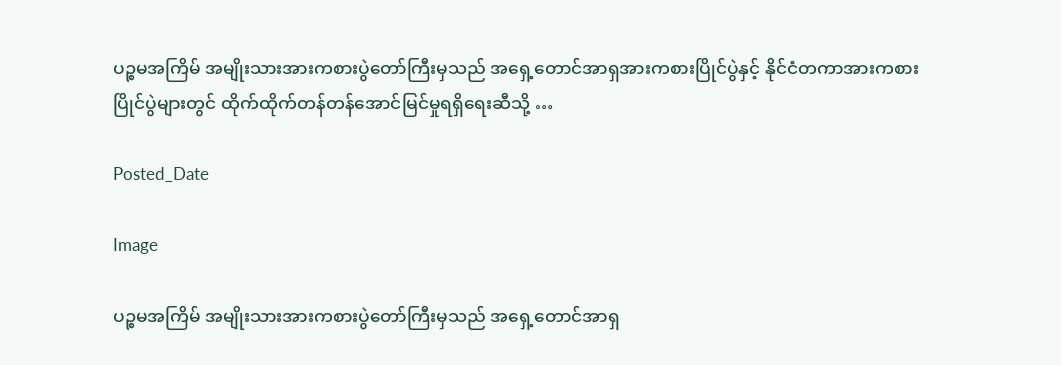ပဉ္စမအကြိမ် အမျိုးသားအားကစားပွဲတော်ကြီးမှသည် အရှေ့တောင်အာရှအားကစားပြိုင်ပွဲနှင့် နိုင်ငံတကာအားကစားပြိုင်ပွဲများတွင် ထိုက်ထိုက်တန်တန်အောင်မြင်မှုရရှိရေးဆီသို့ …

Posted_Date

Image

ပဉ္စမအကြိမ် အမျိုးသားအားကစားပွဲတော်ကြီးမှသည် အရှေ့တောင်အာရှ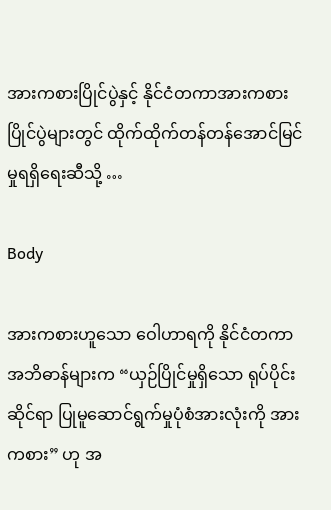အားကစားပြိုင်ပွဲနှင့် နိုင်ငံတကာအားကစားပြိုင်ပွဲများတွင် ထိုက်ထိုက်တန်တန်အောင်မြင်မှုရရှိရေးဆီသို့ …

Body

အားကစားဟူသော ဝေါဟာရကို နိုင်ငံတကာ အဘိဓာန်များက “ယှဉ်ပြိုင်မှုရှိသော ရုပ်ပိုင်းဆိုင်ရာ ပြုမူဆောင်ရွက်မှုပုံစံအားလုံးကို အားကစား” ဟု အ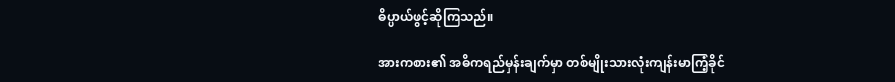ဓိပ္ပာယ်ဖွင့်ဆိုကြသည်။

အားကစား၏ အဓိကရည်မှန်းချက်မှာ တစ်မျိုးသားလုံးကျန်းမာကြံ့ခိုင်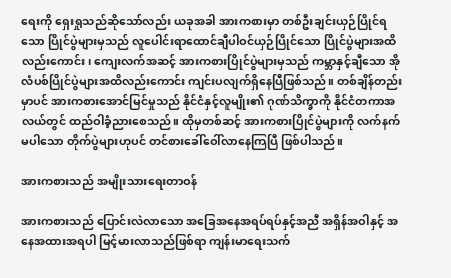ရေးကို ရှေးရှုသည်ဆိုသော်လည်း ယခုအခါ အားကစားမှာ တစ်ဦးချင်းယှဉ်ပြိုင်ရသော ပြိုင်ပွဲများမှသည် လူပေါင်းရာထောင်ချီပါဝင်ယှဉ်ပြိုင်သော ပြိုင်ပွဲများအထိလည်းကောင်း၊ ကျေးလက်အဆင့် အားကစားပြိုင်ပွဲများမှသည် ကမ္ဘာနှင့်ချီသော အိုလံပစ်ပြိုင်ပွဲများအထိလည်းကောင်း ကျင်းပလျက်ရှိနေပြီဖြစ်သည်။ တစ်ချိန်တည်းမှာပင် အားကစားအောင်မြင်မှုသည် နိုင်ငံနှင့်လူမျိုး၏ ဂုဏ်သိက္ခာကို နိုင်ငံတကာအလယ်တွင် ထည်ဝါခံ့ညားစေသည်။ ထိုမှတစ်ဆင့် အားကစားပြိုင်ပွဲများကို လက်နက်မပါသော တိုက်ပွဲများဟုပင် တင်စားခေါ်ဝေါ်လာနေကြပြီ ဖြစ်ပါသည်။

အားကစားသည် အမျိုးသားရေးတာဝန်

အားကစားသည် ပြောင်းလဲလာသော အခြေအနေအရပ်ရပ်နှင့်အညီ အရှိန်အဝါနှင့် အနေအထားအရပါ မြင့်မားလာသည်ဖြစ်ရာ ကျန်းမာရေးသက်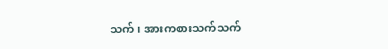သက်၊ အားကစားသက်သက်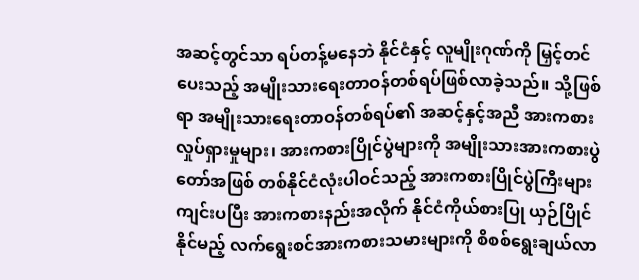အဆင့်တွင်သာ ရပ်တန့်မနေဘဲ နိုင်ငံနှင့် လူမျိုးဂုဏ်ကို မြှင့်တင်ပေးသည့် အမျိုးသားရေးတာဝန်တစ်ရပ်ဖြစ်လာခဲ့သည်။ သို့ဖြစ်ရာ အမျိုးသားရေးတာဝန်တစ်ရပ်၏ အဆင့်နှင့်အညီ အားကစားလှုပ်ရှားမှုများ၊ အားကစားပြိုင်ပွဲများကို အမျိုးသားအားကစားပွဲတော်အဖြစ် တစ်နိုင်ငံလုံးပါဝင်သည့် အားကစားပြိုင်ပွဲကြီးများ ကျင်းပပြီး အားကစားနည်းအလိုက် နိုင်ငံကိုယ်စားပြု ယှဉ်ပြိုင်နိုင်မည့် လက်ရွေးစင်အားကစားသမားများကို စိစစ်ရွေးချယ်လာ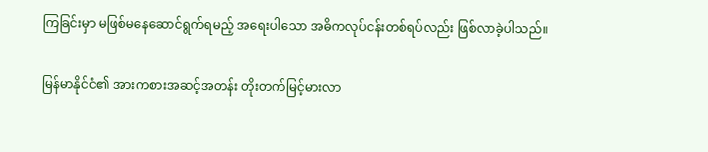ကြခြင်းမှာ မဖြစ်မနေဆောင်ရွက်ရမည့် အရေးပါသော အဓိကလုပ်ငန်းတစ်ရပ်လည်း ဖြစ်လာခဲ့ပါသည်။

မြန်မာနိုင်ငံ၏ အားကစားအဆင့်အတန်း တိုးတက်မြင့်မားလာ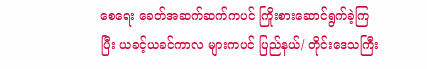စေရေး ခေတ်အဆက်ဆက်ကပင် ကြိုးစားဆောင်ရွက်ခဲ့ကြပြီး ယခင့်ယခင်ကာလ များကပင် ပြည်နယ်/ တိုင်းဒေသကြီး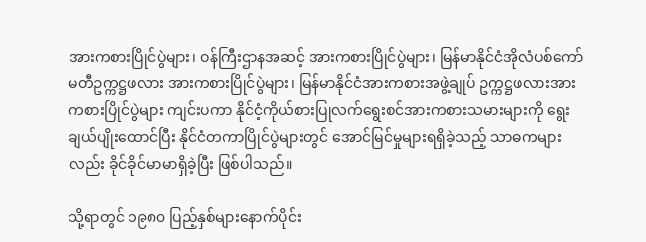အားကစားပြိုင်ပွဲများ၊ ဝန်ကြီးဌာနအဆင့် အားကစားပြိုင်ပွဲများ၊ မြန်မာနိုင်ငံအိုလံပစ်ကော်မတီဥက္ကဋ္ဌဖလား အားကစားပြိုင်ပွဲများ၊ မြန်မာနိုင်ငံအားကစားအဖွဲ့ချုပ် ဥက္ကဋ္ဌဖလားအားကစားပြိုင်ပွဲများ ကျင်းပကာ နိုင်ငံ့ကိုယ်စားပြုလက်ရွေးစင်အားကစားသမားများကို ရွေးချယ်ပျိုးထောင်ပြီး နိုင်ငံတကာပြိုင်ပွဲများတွင် အောင်မြင်မှုများရရှိခဲ့သည့် သာဓကများလည်း ခိုင်ခိုင်မာမာရှိခဲ့ပြီး ဖြစ်ပါသည်။

သို့ရာတွင် ၁၉၈၀ ပြည့်နှစ်များနောက်ပိုင်း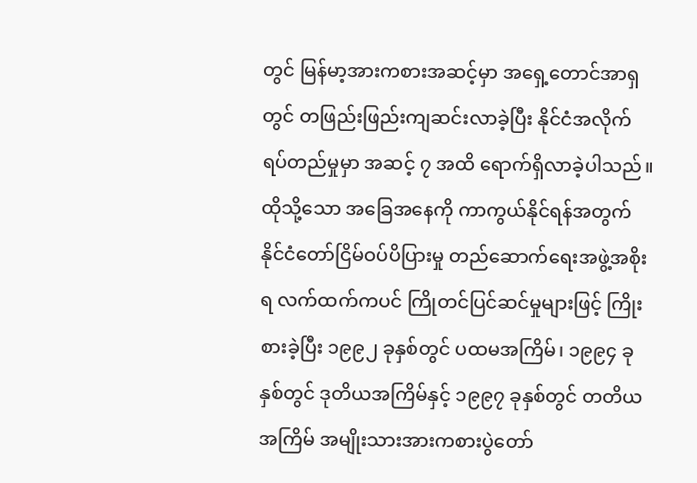တွင် မြန်မာ့အားကစားအဆင့်မှာ အရှေ့တောင်အာရှတွင် တဖြည်းဖြည်းကျဆင်းလာခဲ့ပြီး နိုင်ငံအလိုက် ရပ်တည်မှုမှာ အဆင့် ၇ အထိ ရောက်ရှိလာခဲ့ပါသည်။ ထိုသို့သော အခြေအနေကို ကာကွယ်နိုင်ရန်အတွက် နိုင်ငံတော်ငြိမ်ဝပ်ပိပြားမှု တည်ဆောက်ရေးအဖွဲ့အစိုးရ လက်ထက်ကပင် ကြိုတင်ပြင်ဆင်မှုများဖြင့် ကြိုးစားခဲ့ပြီး ၁၉၉၂ ခုနှစ်တွင် ပထမအကြိမ်၊ ၁၉၉၄ ခုနှစ်တွင် ဒုတိယအကြိမ်နှင့် ၁၉၉၇ ခုနှစ်တွင် တတိယအကြိမ် အမျိုးသားအားကစားပွဲတော်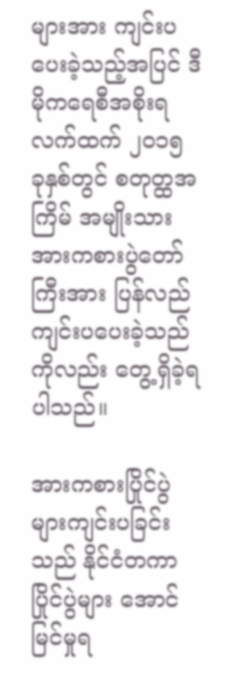များအား ကျင်းပပေးခဲ့သည့်အပြင် ဒီမိုကရေစီအစိုးရလက်ထက် ၂၀၁၅ ခုနှစ်တွင် စတုတ္ထအကြိမ် အမျိုးသားအားကစားပွဲတော်ကြီးအား ပြန်လည်ကျင်းပပေးခဲ့သည်ကိုလည်း တွေ့ရှိခဲ့ရပါသည်။

အားကစားပြိုင်ပွဲများကျင်းပခြင်းသည် နိုင်ငံတကာပြိုင်ပွဲများ အောင်မြင်မှုရ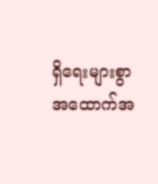ရှိရေးများစွာ အထောက်အ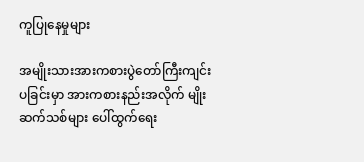ကူပြုနေမှုများ

အမျိုးသားအားကစားပွဲတော်ကြီးကျင်းပခြင်းမှာ အားကစားနည်းအလိုက် မျိုးဆက်သစ်များ ပေါ်ထွက်ရေး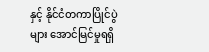နှင့် နိုင်ငံတကာပြိုင်ပွဲများ အောင်မြင်မှုရရှိ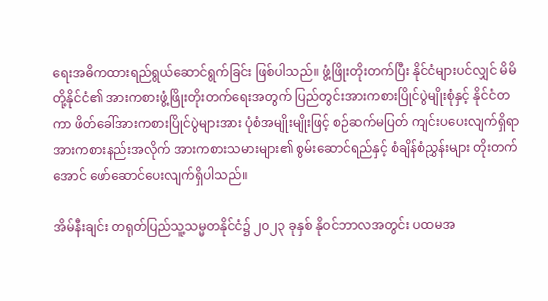ရေးအဓိကထားရည်ရွယ်ဆောင်ရွက်ခြင်း ဖြစ်ပါသည်။ ဖွံ့ဖြိုးတိုးတက်ပြီး နိုင်ငံများပင်လျှင် မိမိတို့နိုင်ငံ၏ အားကစားဖွံ့ဖြိုးတိုးတက်ရေးအတွက် ပြည်တွင်းအားကစားပြိုင်ပွဲမျိုးစုံနှင့် နိုင်ငံတကာ ဖိတ်ခေါ်အားကစားပြိုင်ပွဲများအား ပုံစံအမျိုးမျိုးဖြင့် စဉ်ဆက်မပြတ် ကျင်းပပေးလျက်ရှိရာ အားကစားနည်းအလိုက် အားကစားသမားများ၏ စွမ်းဆောင်ရည်နှင့် စံချိန်စံညွှန်းများ တိုးတက်အောင် ဖော်ဆောင်ပေးလျက်ရှိပါသည်။

အိမ်နီးချင်း တရုတ်ပြည်သူ့သမ္မတနိုင်ငံ၌ ၂၀၂၃ ခုနှစ် နိုဝင်ဘာလအတွင်း ပထမအ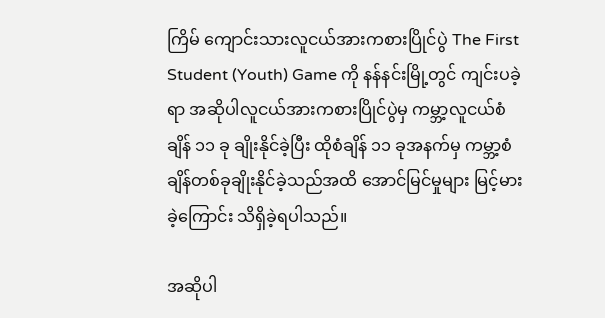ကြိမ် ကျောင်းသားလူငယ်အားကစားပြိုင်ပွဲ The First Student (Youth) Game ကို နန်နင်းမြို့တွင် ကျင်းပခဲ့ရာ အဆိုပါလူငယ်အားကစားပြိုင်ပွဲမှ ကမ္ဘာ့လူငယ်စံချိန် ၁၁ ခု ချိုးနိုင်ခဲ့ပြီး ထိုစံချိန် ၁၁ ခုအနက်မှ ကမ္ဘာ့စံချိန်တစ်ခုချိုးနိုင်ခဲ့သည်အထိ အောင်မြင်မှုများ မြင့်မားခဲ့ကြောင်း သိရှိခဲ့ရပါသည်။

အဆိုပါ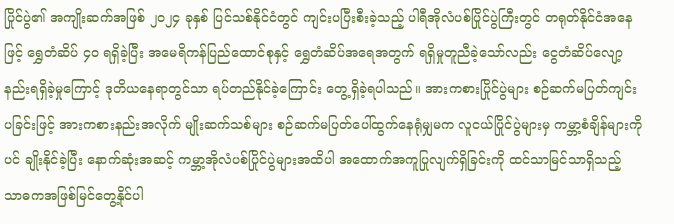ပြိုင်ပွဲ၏ အကျိုးဆက်အဖြစ် ၂၀၂၄ ခုနှစ် ပြင်သစ်နိုင်ငံတွင် ကျင်းပပြီးစီးခဲ့သည့် ပါရီအိုလံပစ်ပြိုင်ပွဲကြီးတွင် တရုတ်နိုင်ငံအနေဖြင့် ရွှေတံဆိပ် ၄၀ ရရှိခဲ့ပြီး အမေရိကန်ပြည်ထောင်စုနှင့် ရွှေတံဆိပ်အရေအတွက် ရရှိမှုတူညီခဲ့သော်လည်း ငွေတံဆိပ်လျော့နည်းရရှိခဲ့မှုကြောင့် ဒုတိယနေရာတွင်သာ ရပ်တည်နိုင်ခဲ့ကြောင်း တွေ့ရှိခဲ့ရပါသည်။ အားကစားပြိုင်ပွဲများ စဉ်ဆက်မပြတ်ကျင်းပခြင်းဖြင့် အားကစားနည်းအလိုက် မျိုးဆက်သစ်များ စဉ်ဆက်မပြတ်ပေါ်ထွက်နေရုံမျှမက လူငယ်ပြိုင်ပွဲများမှ ကမ္ဘာ့စံချိန်များကိုပင် ချိုးနိုင်ခဲ့ပြီး နောက်ဆုံးအဆင့် ကမ္ဘာ့အိုလံပစ်ပြိုင်ပွဲများအထိပါ အထောက်အကူပြုလျက်ရှိခြင်းကို ထင်သာမြင်သာရှိသည့် သာဓကအဖြစ်မြင်တွေ့နိုင်ပါ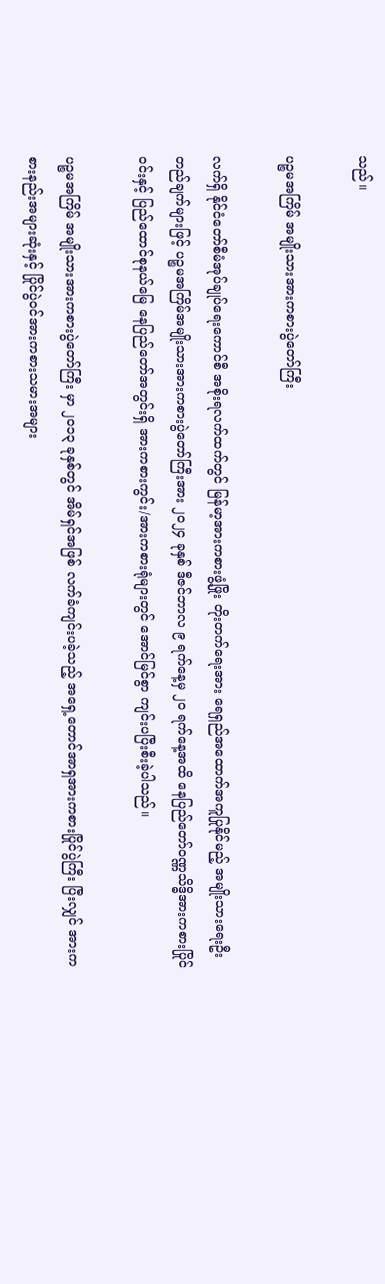သည်။

ပဉ္စမအကြိမ် အမျိုးသားအားကစားပွဲတော်ကြီး

လက်ရှိ နိုင်ငံတော်စီမံအုပ်ချုပ်ရေးကောင်စီ အစိုးရလက်ထက်တွင် မြန်မာ့အားကစားဖွံ့ဖြိုး တိုးတက်ရေးအား ရေရှည်အထောက်အကူပြုနိုင်မည့် အမျိုးသားရေးဦးတည်ချက်များဖြင့် ပဉ္စမအကြိမ်အမျိုးသားအားကစားပွဲတော်ကြီးအား ၂၀၂၄ ခုနှစ် ဒီဇင်ဘာလ ၉ ရက်နေ့မှ ၂၀ ရက်နေ့အထိ နေပြည်တော်ဝဏ္ဏသိဒ္ဓိအားကစားပြိုင်ဝင်းနှင့် ပြည်ထောင်စုနယ်မြေ နေပြည်တော်အတွင်းရှိ အားကစားကွင်း/အားကစားရုံများတွင် အောင်မြင်စွာ ကျင်းပပြီးစီးခဲ့ပါသည်။

ပဉ္စမအကြိမ် အမျိုးသားအားကစားပွဲတော်ကြီး မှာ ၂၀၁၃ ခုနှစ်တွင် အိမ်ရှင်အဖြစ် လက်ခံကျင်းပခဲ့သည့် အရှေ့တောင်အာရှအားကစားပြိုင်ပွဲကြီး ပြီးလျှင် အားကစားနည်းအများဆုံးနှင့် ပြိုင်ပွဲဝင်အားကစားသမားအများ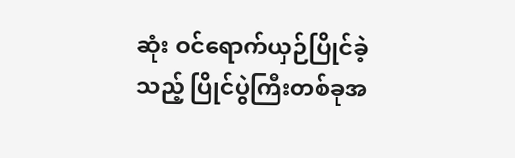ဆုံး ဝင်ရောက်ယှဉ်ပြိုင်ခဲ့သည့် ပြိုင်ပွဲကြီးတစ်ခုအ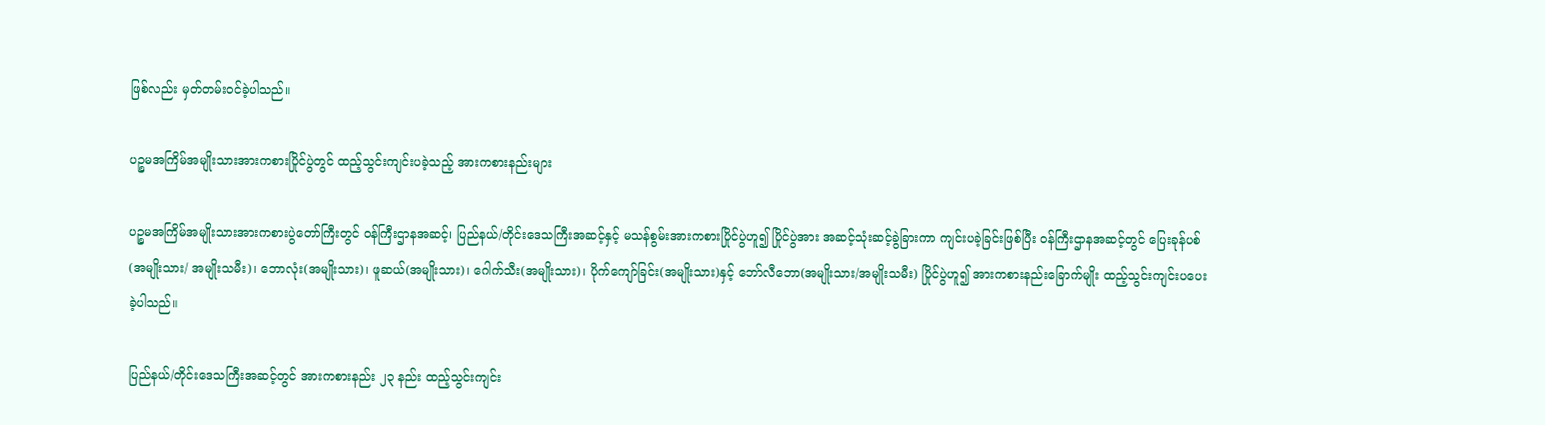ဖြစ်လည်း မှတ်တမ်းဝင်ခဲ့ပါသည်။

ပဉ္စမအကြိမ်အမျိုးသားအားကစားပြိုင်ပွဲတွင် ထည့်သွင်းကျင်းပခဲ့သည့် အားကစားနည်းများ

ပဉ္စမအကြိမ်အမျိုးသားအားကစားပွဲတော်ကြီးတွင် ဝန်ကြီးဌာနအဆင့်၊ ပြည်နယ်/တိုင်းဒေသကြီးအဆင့်နှင့် မသန်စွမ်းအားကစားပြိုင်ပွဲဟူ၍ ပြိုင်ပွဲအား အဆင့်သုံးဆင့်ခွဲခြားကာ ကျင်းပခဲ့ခြင်းဖြစ်ပြီး ဝန်ကြီးဌာနအဆင့်တွင် ပြေးခုန်ပစ် (အမျိုးသား/ အမျိုးသမီး)၊ ဘောလုံး(အမျိုးသား)၊ ဖူဆယ်(အမျိုးသား)၊ ဂေါက်သီး(အမျိုးသား)၊ ပိုက်ကျော်ခြင်း(အမျိုးသား)နှင့် ဘော်လီဘော(အမျိုးသား/အမျိုးသမီး) ပြိုင်ပွဲဟူ၍ အားကစားနည်းခြောက်မျိုး ထည့်သွင်းကျင်းပပေးခဲ့ပါသည်။

ပြည်နယ်/တိုင်းဒေသကြီးအဆင့်တွင် အားကစားနည်း ၂၃ နည်း ထည့်သွင်းကျင်း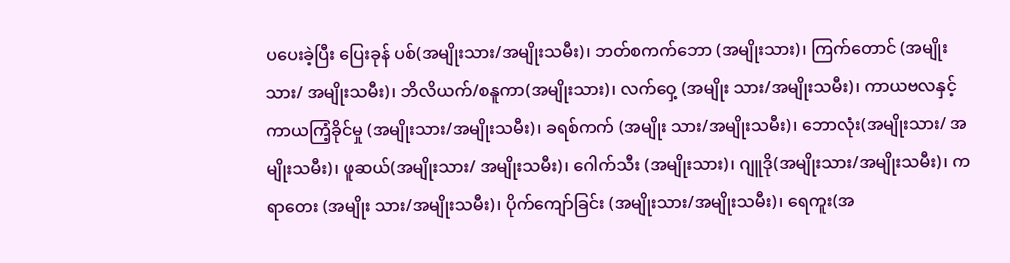ပပေးခဲ့ပြီး ပြေးခုန် ပစ်(အမျိုးသား/အမျိုးသမီး)၊ ဘတ်စကက်ဘော (အမျိုးသား)၊ ကြက်တောင် (အမျိုးသား/ အမျိုးသမီး)၊ ဘိလိယက်/စနူကာ(အမျိုးသား)၊ လက်ဝှေ့ (အမျိုး သား/အမျိုးသမီး)၊ ကာယဗလနှင့်ကာယကြံ့ခိုင်မှု (အမျိုးသား/အမျိုးသမီး)၊ ခရစ်ကက် (အမျိုး သား/အမျိုးသမီး)၊ ဘောလုံး(အမျိုးသား/ အမျိုးသမီး)၊ ဖူဆယ်(အမျိုးသား/ အမျိုးသမီး)၊ ဂေါက်သီး (အမျိုးသား)၊ ဂျူဒို(အမျိုးသား/အမျိုးသမီး)၊ ကရာတေး (အမျိုး သား/အမျိုးသမီး)၊ ပိုက်ကျော်ခြင်း (အမျိုးသား/အမျိုးသမီး)၊ ရေကူး(အ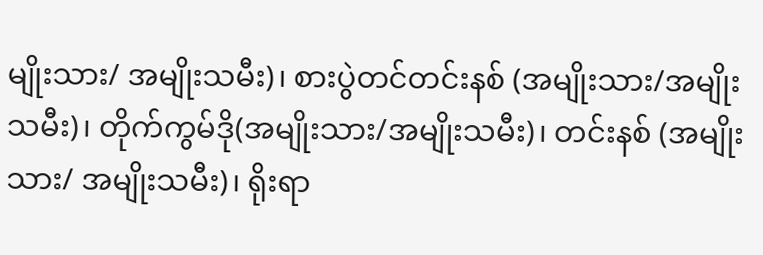မျိုးသား/ အမျိုးသမီး)၊ စားပွဲတင်တင်းနစ် (အမျိုးသား/အမျိုးသမီး)၊ တိုက်ကွမ်ဒို(အမျိုးသား/အမျိုးသမီး)၊ တင်းနစ် (အမျိုးသား/ အမျိုးသမီး)၊ ရိုးရာ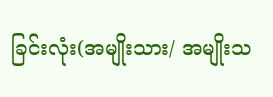ခြင်းလုံး(အမျိုးသား/ အမျိုးသ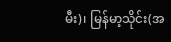မီး)၊ မြန်မာ့သိုင်း(အ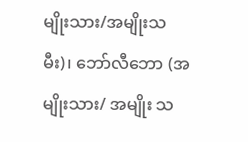မျိုးသား/အမျိုးသမီး)၊ ဘော်လီဘော (အမျိုးသား/ အမျိုး သ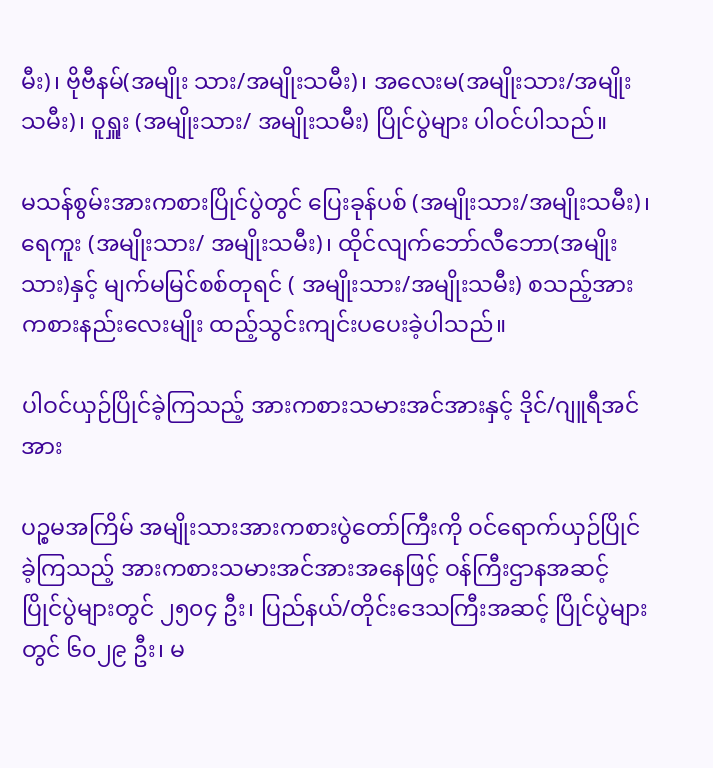မီး)၊ ဗိုဗီနမ်(အမျိုး သား/အမျိုးသမီး)၊ အလေးမ(အမျိုးသား/အမျိုးသမီး)၊ ဝူရှူး (အမျိုးသား/ အမျိုးသမီး) ပြိုင်ပွဲများ ပါဝင်ပါသည်။

မသန်စွမ်းအားကစားပြိုင်ပွဲတွင် ပြေးခုန်ပစ် (အမျိုးသား/အမျိုးသမီး)၊ ရေကူး (အမျိုးသား/ အမျိုးသမီး)၊ ထိုင်လျက်ဘော်လီဘော(အမျိုးသား)နှင့် မျက်မမြင်စစ်တုရင် ( အမျိုးသား/အမျိုးသမီး) စသည့်အားကစားနည်းလေးမျိုး ထည့်သွင်းကျင်းပပေးခဲ့ပါသည်။

ပါဝင်ယှဉ်ပြိုင်ခဲ့ကြသည့် အားကစားသမားအင်အားနှင့် ဒိုင်/ဂျူရီအင်အား

ပဉ္စမအကြိမ် အမျိုးသားအားကစားပွဲတော်ကြီးကို ဝင်ရောက်ယှဉ်ပြိုင်ခဲ့ကြသည့် အားကစားသမားအင်အားအနေဖြင့် ဝန်ကြီးဌာနအဆင့် ပြိုင်ပွဲများတွင် ၂၅၀၄ ဦး၊ ပြည်နယ်/တိုင်းဒေသကြီးအဆင့် ပြိုင်ပွဲများတွင် ၆၀၂၉ ဦး၊ မ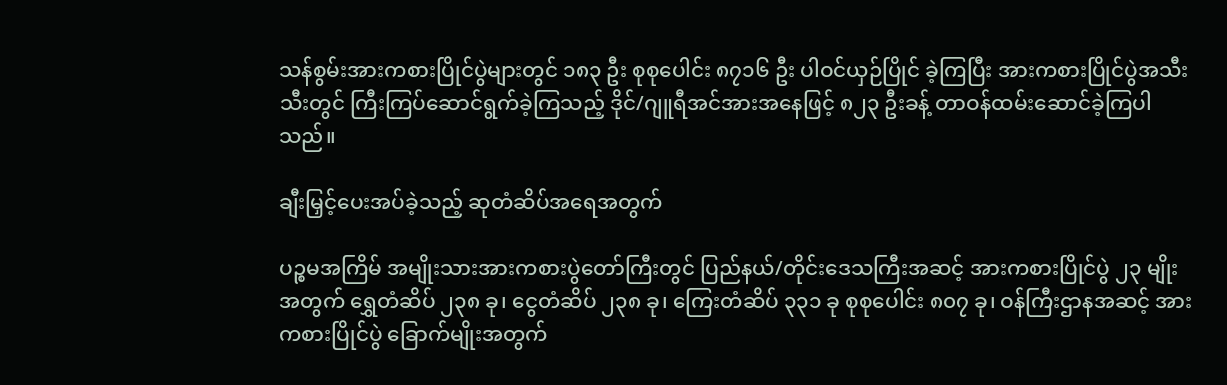သန်စွမ်းအားကစားပြိုင်ပွဲများတွင် ၁၈၃ ဦး စုစုပေါင်း ၈၇၁၆ ဦး ပါဝင်ယှဉ်ပြိုင် ခဲ့ကြပြီး အားကစားပြိုင်ပွဲအသီးသီးတွင် ကြီးကြပ်ဆောင်ရွက်ခဲ့ကြသည့် ဒိုင်/ဂျူရီအင်အားအနေဖြင့် ၈၂၃ ဦးခန့် တာဝန်ထမ်းဆောင်ခဲ့ကြပါသည်။

ချီးမြှင့်ပေးအပ်ခဲ့သည့် ဆုတံဆိပ်အရေအတွက်

ပဉ္စမအကြိမ် အမျိုးသားအားကစားပွဲတော်ကြီးတွင် ပြည်နယ်/တိုင်းဒေသကြီးအဆင့် အားကစားပြိုင်ပွဲ ၂၃ မျိုးအတွက် ရွှေတံဆိပ် ၂၃၈ ခု၊ ငွေတံဆိပ် ၂၃၈ ခု၊ ကြေးတံဆိပ် ၃၃၁ ခု စုစုပေါင်း ၈၀၇ ခု၊ ဝန်ကြီးဌာနအဆင့် အားကစားပြိုင်ပွဲ ခြောက်မျိုးအတွက်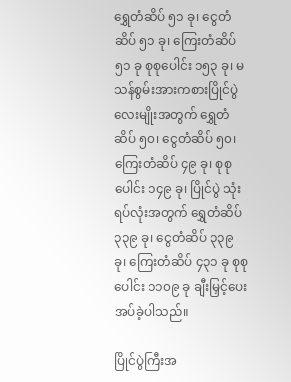ရွှေတံဆိပ် ၅၁ ခု၊ ငွေတံဆိပ် ၅၁ ခု၊ ကြေးတံဆိပ် ၅၁ ခု စုစုပေါင်း ၁၅၃ ခု၊ မသန်စွမ်းအားကစားပြိုင်ပွဲ လေးမျိုးအတွက် ရွှေတံဆိပ် ၅၀၊ ငွေတံဆိပ် ၅၀၊ ကြေးတံဆိပ် ၄၉ ခု၊ စုစုပေါင်း ၁၄၉ ခု၊ ပြိုင်ပွဲ သုံးရပ်လုံးအတွက် ရွှေတံဆိပ် ၃၃၉ ခု၊ ငွေတံဆိပ် ၃၃၉ ခု၊ ကြေးတံဆိပ် ၄၃၁ ခု စုစုပေါင်း ၁၁၀၉ ခု ချီးမြှင့်ပေးအပ်ခဲ့ပါသည်။

ပြိုင်ပွဲကြီးအ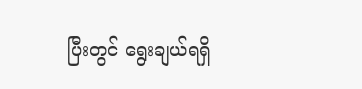ပြီးတွင် ရွေးချယ်ရရှိ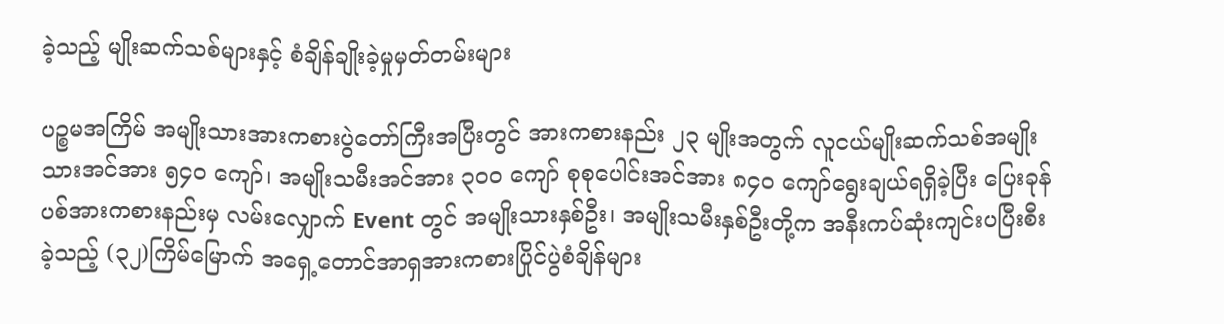ခဲ့သည့် မျိုးဆက်သစ်များနှင့် စံချိန်ချိုးခဲ့မှုမှတ်တမ်းများ

ပဉ္စမအကြိမ် အမျိုးသားအားကစားပွဲတော်ကြီးအပြီးတွင် အားကစားနည်း ၂၃ မျိုးအတွက် လူငယ်မျိုးဆက်သစ်အမျိုးသားအင်အား ၅၄၀ ကျော်၊ အမျိုးသမီးအင်အား ၃၀၀ ကျော် စုစုပေါင်းအင်အား ၈၄၀ ကျော်ရွေးချယ်ရရှိခဲ့ပြီး ပြေးခုန်ပစ်အားကစားနည်းမှ လမ်းလျှောက် Event တွင် အမျိုးသားနှစ်ဦး၊ အမျိုးသမီးနှစ်ဦးတို့က အနီးကပ်ဆုံးကျင်းပပြီးစီးခဲ့သည့် (၃၂)ကြိမ်မြောက် အရှေ့တောင်အာရှအားကစားပြိုင်ပွဲစံချိန်များ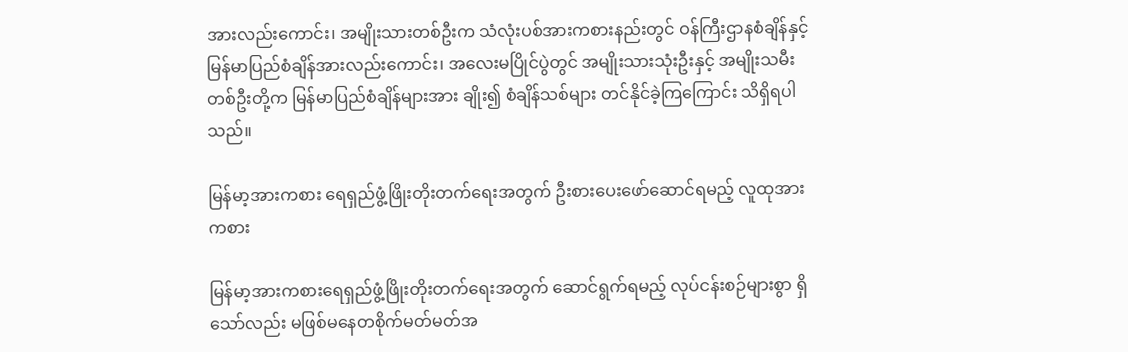အားလည်းကောင်း၊ အမျိုးသားတစ်ဦးက သံလုံးပစ်အားကစားနည်းတွင် ဝန်ကြီးဌာနစံချိန်နှင့် မြန်မာပြည်စံချိန်အားလည်းကောင်း၊ အလေးမပြိုင်ပွဲတွင် အမျိုးသားသုံးဦးနှင့် အမျိုးသမီးတစ်ဦးတို့က မြန်မာပြည်စံချိန်များအား ချိုး၍ စံချိန်သစ်များ တင်နိုင်ခဲ့ကြကြောင်း သိရှိရပါသည်။

မြန်မာ့အားကစား ရေရှည်ဖွံ့ဖြိုးတိုးတက်ရေးအတွက် ဦးစားပေးဖော်ဆောင်ရမည့် လူထုအားကစား

မြန်မာ့အားကစားရေရှည်ဖွံ့ဖြိုးတိုးတက်ရေးအတွက် ဆောင်ရွက်ရမည့် လုပ်ငန်းစဉ်များစွာ ရှိသော်လည်း မဖြစ်မနေတစိုက်မတ်မတ်အ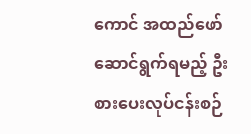ကောင် အထည်ဖော်ဆောင်ရွက်ရမည့် ဦးစားပေးလုပ်ငန်းစဉ်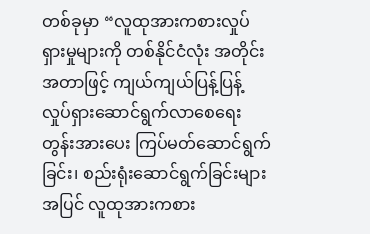တစ်ခုမှာ “လူထုအားကစားလှုပ်ရှားမှုများကို တစ်နိုင်ငံလုံး အတိုင်းအတာဖြင့် ကျယ်ကျယ်ပြန့်ပြန့် လှုပ်ရှားဆောင်ရွက်လာစေရေးတွန်းအားပေး ကြပ်မတ်ဆောင်ရွက်ခြင်း၊ စည်းရုံးဆောင်ရွက်ခြင်းများအပြင် လူထုအားကစား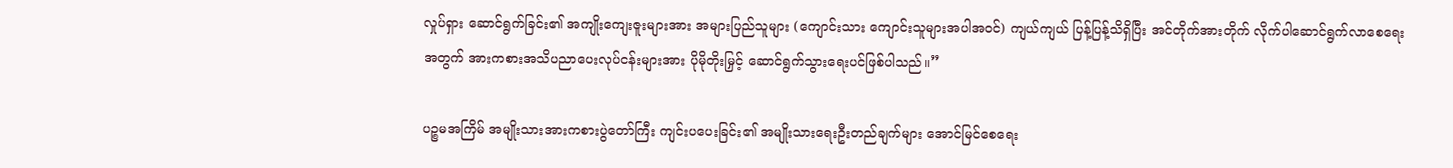လှုပ်ရှား ဆောင်ရွက်ခြင်း၏ အကျိုးကျေးဇူးများအား အများပြည်သူများ (ကျောင်းသား ကျောင်းသူများအပါအဝင်) ကျယ်ကျယ် ပြန့်ပြန့်သိရှိပြီး အင်တိုက်အားတိုက် လိုက်ပါဆောင်ရွက်လာစေရေးအတွက် အားကစားအသိပညာပေးလုပ်ငန်းများအား ပိုမိုတိုးမြှင့် ဆောင်ရွက်သွားရေးပင်ဖြစ်ပါသည်။”

ပဉ္စမအကြိမ် အမျိုးသားအားကစားပွဲတော်ကြီး ကျင်းပပေးခြင်း၏ အမျိုးသားရေးဦးတည်ချက်များ အောင်မြင်စေရေး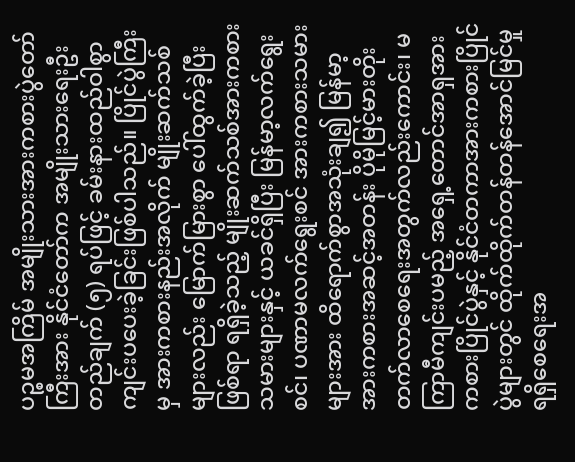ပဉ္စမအကြိမ် အမျိုးသားအားကစားပွဲတော်ကြီးအား နိုင်ငံတော်က အမျိုးသားရေးဦးတည်ချက် (၅) ရပ်ဖြင့် ခမ်းနားထည်ဝါစွာ ကျင်းပပေးခဲ့ခြင်းဖြစ်ပါသည်။ ပြိုင်ပွဲကြီးမှ အားကစားနည်းအလိုက် မျိုးဆက်သစ်များလည်း မြောက်မြားစွာ ပေါ်ထွက်ခဲ့ပြီးဖြစ်ရာ ရရှိခဲ့သည့် မျိုးဆက်သစ်အားကစားသမားများနှင့် ယခင်ရှိပြီး မြန်မာ့လက်ရွေးစင်၊ ပဏာမလက်ရွေးစင် အားကစားသမားများအား ထိရောက်စွာအသုံးချ၍ မြန်မာ့အားကစားအဆင့်အတန်း ပိုမိုမြင့်မားတိုးတက်လာစေရေးအတွက်လည်းကောင်း၊ မကြာမီကျင်းပမည့် အရှေ့တောင်အာရှအားကစားပြိုင်ပွဲနှင့် နိုင်ငံတကာအားကစားပြိုင်ပွဲများတွင် ထိုက်ထိုက်တန်တန်အောင်မြင်မှု ရရှိစေရေးအ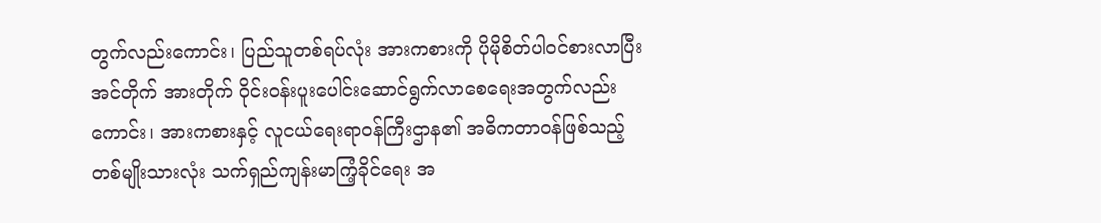တွက်လည်းကောင်း၊ ပြည်သူတစ်ရပ်လုံး အားကစားကို ပိုမိုစိတ်ပါဝင်စားလာပြီး အင်တိုက် အားတိုက် ဝိုင်းဝန်းပူးပေါင်းဆောင်ရွက်လာစေရေးအတွက်လည်းကောင်း၊ အားကစားနှင့် လူငယ်ရေးရာဝန်ကြီးဌာန၏ အဓိကတာဝန်ဖြစ်သည့် တစ်မျိုးသားလုံး သက်ရှည်ကျန်းမာကြံ့ခိုင်ရေး အ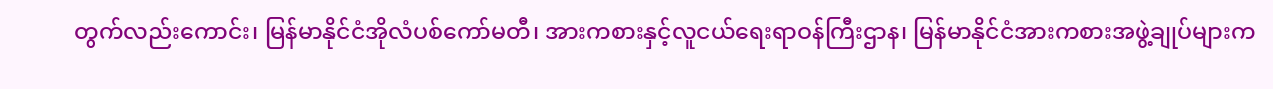တွက်လည်းကောင်း၊ မြန်မာနိုင်ငံအိုလံပစ်ကော်မတီ၊ အားကစားနှင့်လူငယ်ရေးရာဝန်ကြီးဌာန၊ မြန်မာနိုင်ငံအားကစားအဖွဲ့ချုပ်များက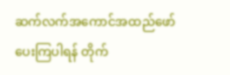ဆက်လက်အကောင်အထည်ဖော်ပေးကြပါရန် တိုက်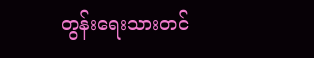တွန်းရေးသားတင်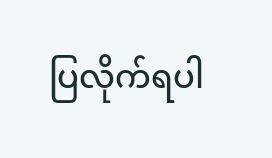ပြလိုက်ရပါ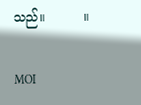သည်။          ။

MOI